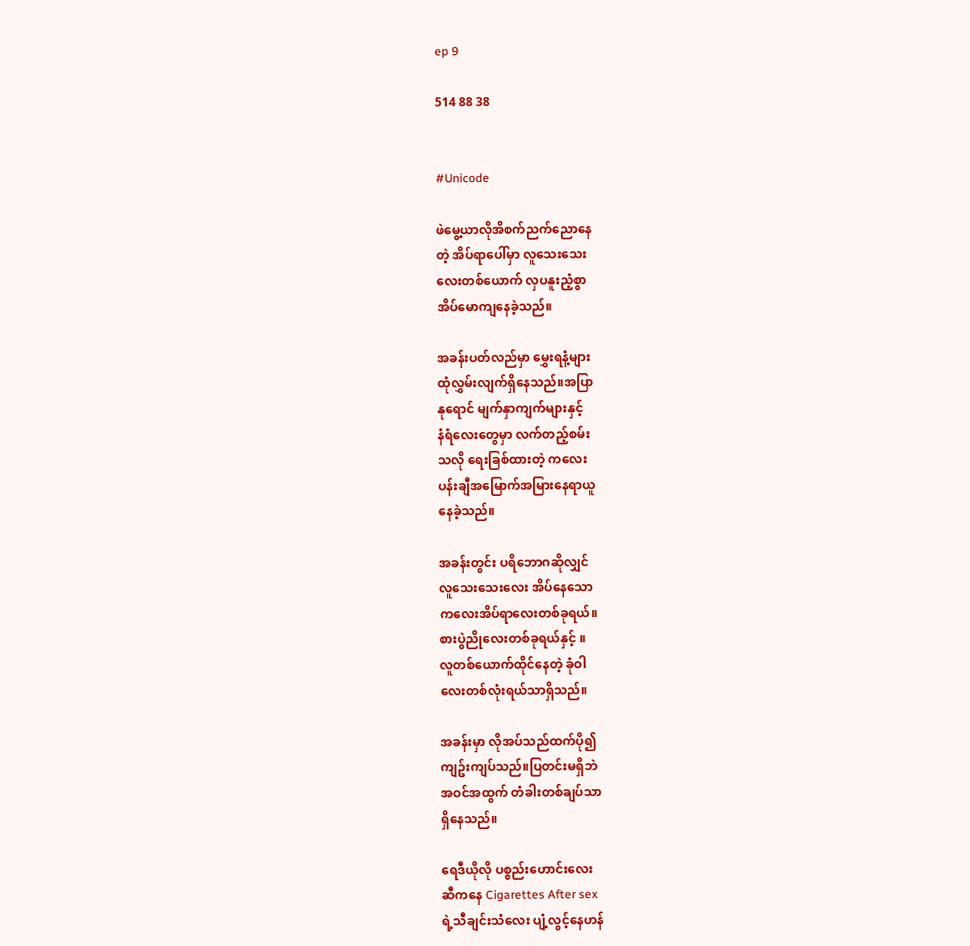ep 9

514 88 38


#Unicode

ဖဲမွေ့ယာလိုအိစက်ညက်ညောနေ
တဲ့ အိပ်ရာပေါ်မှာ လူသေးသေး
လေးတစ်ယောက် လှပနူးညံ့စွာ
အိပ်မောကျနေခဲ့သည်။

အခန်းပတ်လည်မှာ မွှေးရနံ့များ
ထုံလွှမ်းလျက်ရှိနေသည်။အပြာ
နုရောင် မျက်နှာကျက်များနှင့်
နံရံလေးတွေမှာ လက်တည့်စမ်း
သလို ရေးခြစ်ထားတဲ့ ကလေး
ပန်းချီအမြောက်အမြားနေရာယူ
နေခဲ့သည်။

အခန်းတွင်း ပရိဘောဂဆိုလျှင်
လူသေးသေးလေး အိပ်နေသော
ကလေးအိပ်ရာလေးတစ်ခုရယ်။
စားပွဲညိုလေးတစ်ခုရယ်နှင့် ။
လူတစ်ယောက်ထိုင်နေတဲ့ ခုံဝါ
လေးတစ်လုံးရယ်သာရှိသည်။

အခန်းမှာ လိုအပ်သည်ထက်ပို၍
ကျဥ်းကျပ်သည်။ပြတင်းမရှိဘဲ
အဝင်အထွက် တံခါးတစ်ချပ်သာ
ရှိနေသည်။

ရေဒီယိုလို ပစ္စည်းဟောင်းလေး
ဆီကနေ Cigarettes After sex
ရဲ့သီချင်းသံလေး ပျံ့လွင့်နေဟန်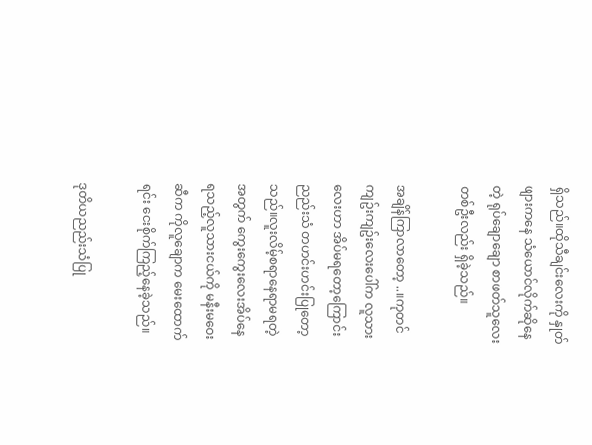ရှိသည်။ထိုသီချင်းလေးကို နှုတ်
ဖျားကနေ သံယောင်လိုက်ဆိုနေ
တဲ့ ရုပ်ချောချော စာဖတ်သူလေး
တစ်ဦးလည်း ရှိခဲ့သည်။

အချိန်ကြာလာတော့ ..။ကုတင်
ကျဥ်းကျဥ်းလေးပေါ်က လူသား
လေးဟာ အိပ်မရတော့ကြောင်း
ညည်းသံ တဟင်းဟင်းပြုတော့
သည်။လူးလိမ့်စရာနေရာမရတဲ့
အတွက် ကွေးကွေးလေးအိပ်နေ
ရသည့်လူသားငယ်ကို မနီးမဝေး
ဆီက ကိုလူချောက မေးထောက်
ရင်း ငေးစိုက်ကြည့်နေခဲ့သည်။

ဒုတိယညည်းသံပြု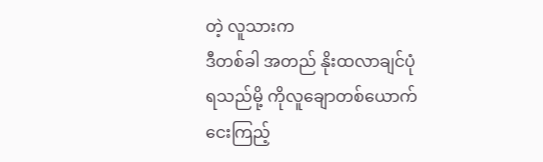တဲ့ လူသားက
ဒီတစ်ခါ အတည် နိုးထလာချင်ပုံ
ရသည်မို့ ကိုလူချောတစ်ယောက်
ငေးကြည့်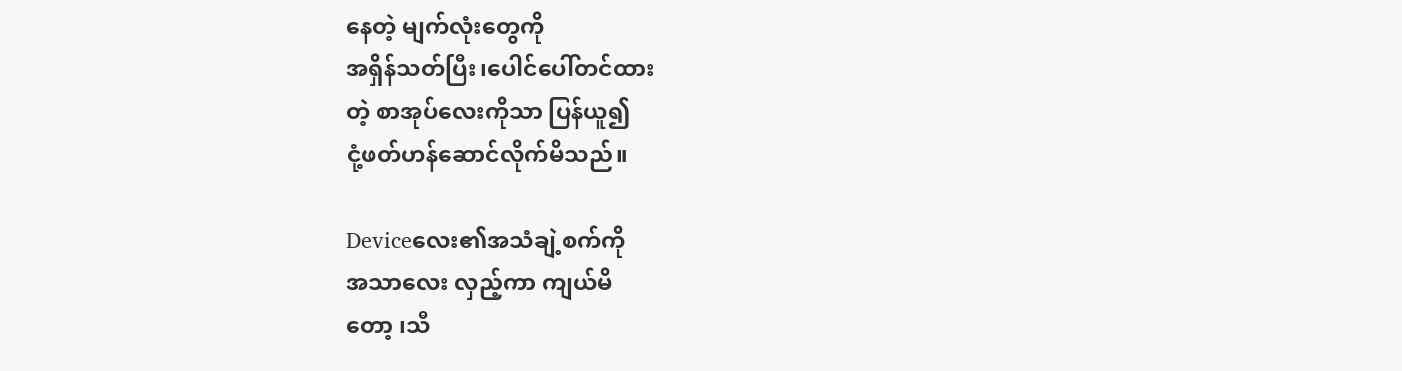နေတဲ့ မျက်လုံးတွေကို
အရှိန်သတ်ပြီး၊ပေါင်ပေါ်တင်ထား
တဲ့ စာအုပ်လေးကိုသာ ပြန်ယူ၍
ငုံ့ဖတ်ဟန်ဆောင်လိုက်မိသည်။

Deviceလေး၏အသံချဲ့စက်ကို
အသာလေး လှည့်ကာ ကျယ်မိ
တော့ ၊သီ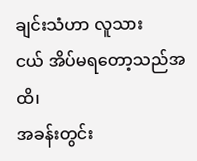ချင်းသံဟာ လူသား
ငယ် အိပ်မရတော့သည်အထိ၊
အခန်းတွင်း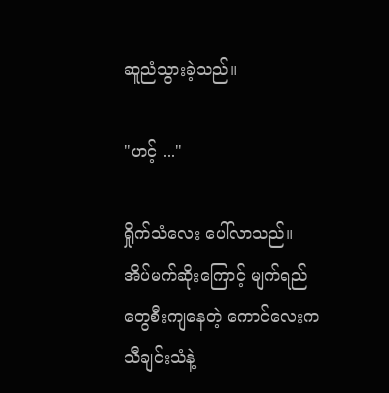ဆူညံသွားခဲ့သည်။

"ဟင့် ..."

ရှိုက်သံလေး ပေါ်လာသည်။
အိပ်မက်ဆိုးကြောင့် မျက်ရည်
တွေစီးကျနေတဲ့ ကောင်လေးက
သီချင်းသံနဲ့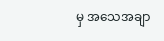မှ အသေအချာ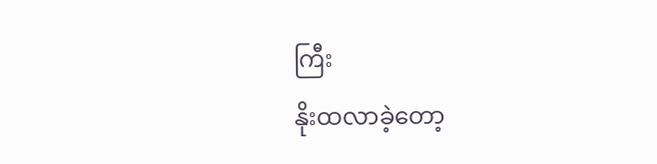ကြီး
နိုးထလာခဲ့တော့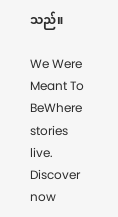သည်။

We Were Meant To BeWhere stories live. Discover now